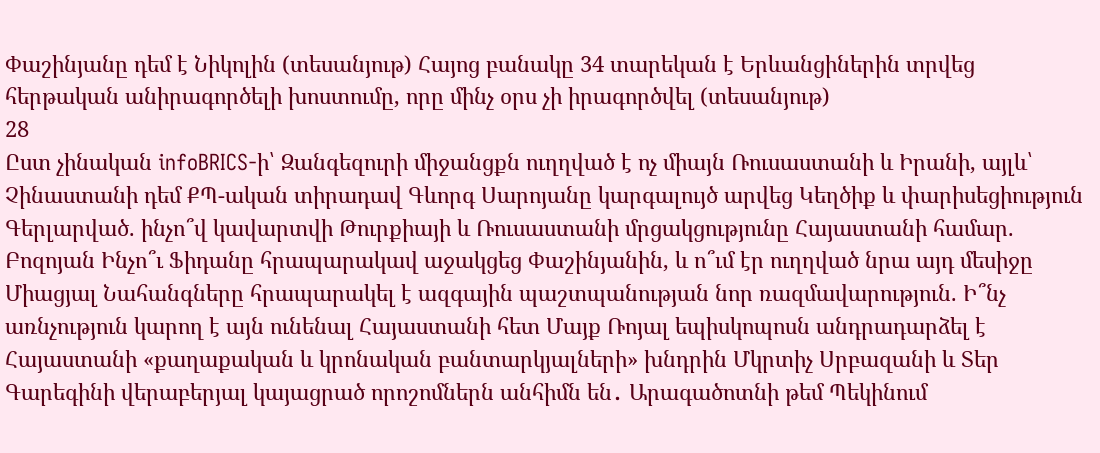Փաշինյանը դեմ է Նիկոլին (տեսանյութ) Հայոց բանակը 34 տարեկան է Երևանցիներին տրվեց հերթական անիրագործելի խոստումը, որը մինչ օրս չի իրագործվել (տեսանյութ)
28
Ըստ չինական infoBRICS-ի՝ Զանգեզուրի միջանցքն ուղղված է ոչ միայն Ռուսաստանի և Իրանի, այլև՝ Չինաստանի դեմ ՔՊ-ական տիրադավ Գևորգ Սարոյանը կարգալույծ արվեց Կեղծիք և փարիսեցիություն Գերլարված. ինչո՞վ կավարտվի Թուրքիայի և Ռուսաստանի մրցակցությունը Հայաստանի համար. Բոզոյան Ինչո՞ւ Ֆիդանը հրապարակավ աջակցեց Փաշինյանին, և ո՞ւմ էր ուղղված նրա այդ մեսիջը Միացյալ Նահանգները հրապարակել է ազգային պաշտպանության նոր ռազմավարություն. Ի՞նչ առնչություն կարող է այն ունենալ Հայաստանի հետ Մայք Ռոյալ եպիսկոպոսն անդրադարձել է Հայաստանի «քաղաքական և կրոնական բանտարկյալների» խնդրին Մկրտիչ Սրբազանի և Տեր Գարեգինի վերաբերյալ կայացրած որոշոմներն անհիմն են․ Արագածոտնի թեմ Պեկինում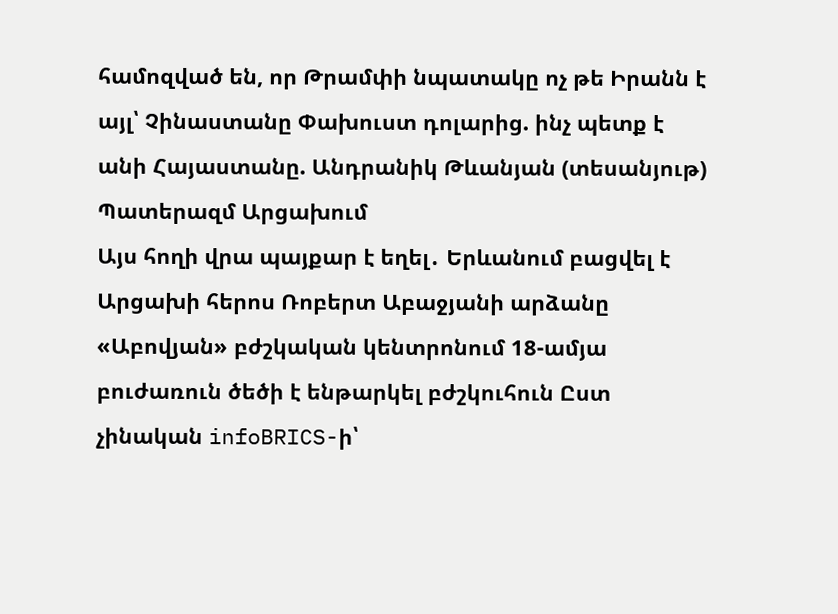համոզված են, որ Թրամփի նպատակը ոչ թե Իրանն է այլ՝ Չինաստանը Փախուստ դոլարից. ինչ պետք է անի Հայաստանը. Անդրանիկ Թևանյան (տեսանյութ) Պատերազմ Արցախում
Այս հողի վրա պայքար է եղել․ Երևանում բացվել է Արցախի հերոս Ռոբերտ Աբաջյանի արձանը «Աբովյան» բժշկական կենտրոնում 18-ամյա բուժառուն ծեծի է ենթարկել բժշկուհուն Ըստ չինական infoBRICS-ի՝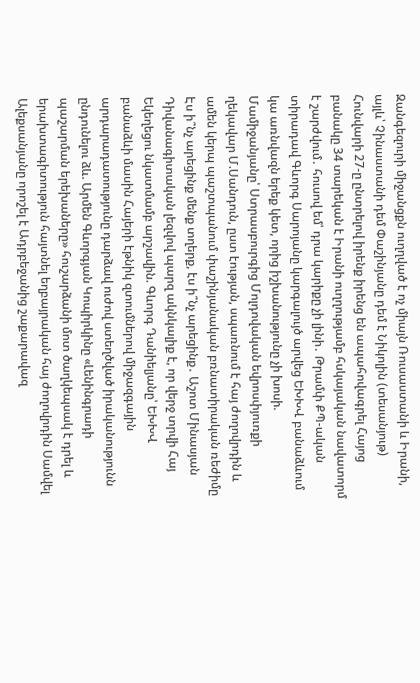Զանգեզուրի միջանցքն ուղղված է ոչ միայն Ռուսաստանի և Իրանի, այլև՝ Չինաստանի դեմ Փաշինյանը դեմ է Նիկոլին (տեսանյութ) Հունվարի 27-ը ընտրելով իրենք իրենց են ապահովագրել Հայոց բանակը 34 տարեկան է Իրանի ուղղությամբ հսկայական նավատորմ է շարժվում․ հուսով եմ՝ դրա կարիքը չի լինի․ Թրամփ ՔՊ-ական տիրադավ Գևորգ Սարոյանը կարգալույծ արվեց ԵԽԽՎ բանաձևում կա առնվազն երեք կետ, որից իշխանությունը չի խոսի. Մամիջանյանը՝ Ստրասբուրգից Մոլդովական եվրոսփյուռքի ղեկավար Մ.Սանդուն, ըստ էության, սպառնում է հայ ժողովրդին և ամեն կերպ պաշտպանում փաշինյանական բռնատիրական ռեժիմը Էս ի՞նչ արեցինք մենք տղերք, էս ի՞նչ արեցինք․ Աշոտ Մինասյան Դիվանագիտական լեզվով պարզ ակնկալիք է, որ վերջ տրվի Հայ Եկեղեցու նկատմամբ արշավին. Գևորգ Դանիելյանը՝ ԵԽԽՎ բանաձևի մասին Հայերի էթնիկ զտումներով միջազգային արդարադատությունը դարձավ ուժով ստեղծված իրականությունն ընդունելու ձև. Արմեն Գևորգյան Կոպիրկինը «Լենինգրադի պաշարման երեխաները» հուշարձանի մոտ ծաղկեպսակ է դրել և երախտագիտություն հայտնել եղբայրական հայ ժողովրդին Սամվել Ալեքսանյանը որոշել է Ադրբեջանից շաքարավազ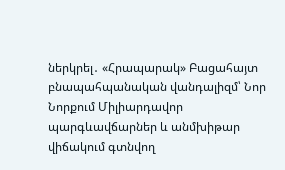ներկրել․ «Հրապարակ» Բացահայտ բնապահպանական վանդալիզմ՝ Նոր Նորքում Միլիարդավոր պարգևավճարներ և անմխիթար վիճակում գտնվող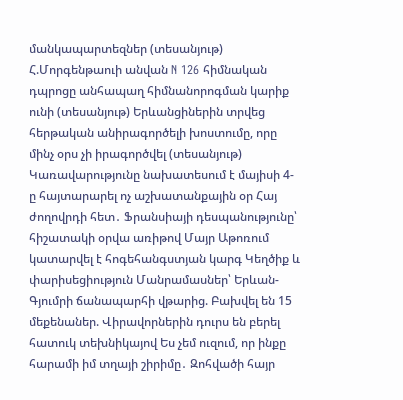մանկապարտեզներ (տեսանյութ) Հ.Մորգենթաուի անվան N 126 հիմնական դպրոցը անհապաղ հիմնանորոգման կարիք ունի (տեսանյութ) Երևանցիներին տրվեց հերթական անիրագործելի խոստումը, որը մինչ օրս չի իրագործվել (տեսանյութ) Կառավարությունը նախատեսում է մայիսի 4-ը հայտարարել ոչ աշխատանքային օր Հայ ժողովրդի հետ․ Ֆրանսիայի դեսպանությունը՝ հիշատակի օրվա առիթով Մայր Աթոռում կատարվել է հոգեհանգստյան կարգ Կեղծիք և փարիսեցիություն Մանրամասներ՝ Երևան-Գյումրի ճանապարհի վթարից. Բախվել են 15 մեքենաներ. Վիրավորներին դուրս են բերել հատուկ տեխնիկայով Ես չեմ ուզում, որ ինքը հարամի իմ տղայի շիրիմը․ Զոհվածի հայր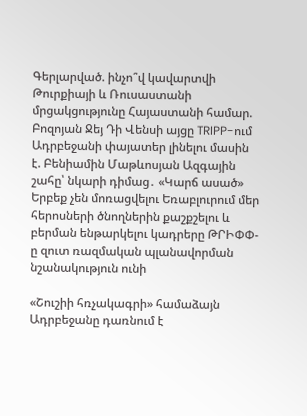Գերլարված. ինչո՞վ կավարտվի Թուրքիայի և Ռուսաստանի մրցակցությունը Հայաստանի համար. Բոզոյան Ջեյ Դի Վենսի այցը TRIPP-ում Ադրբեջանի փայատեր լինելու մասին է. Բենիամին Մաթևոսյան Ազգային շահը՝ նկարի դիմաց․ «Կարճ ասած» Երբեք չեն մոռացվելու Եռաբլուրում մեր հերոսների ծնողներին քաշքշելու և բերման ենթարկելու կադրերը ԹՐԻՓՓ-ը զուտ ռազմական պլանավորման նշանակություն ունի

«Շուշիի հռչակագրի» համաձայն Ադրբեջանը դառնում է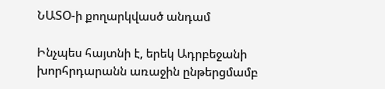ՆԱՏՕ-ի քողարկվասծ անդամ

Ինչպես հայտնի է, երեկ Ադրբեջանի խորհրդարանն առաջին ընթերցմամբ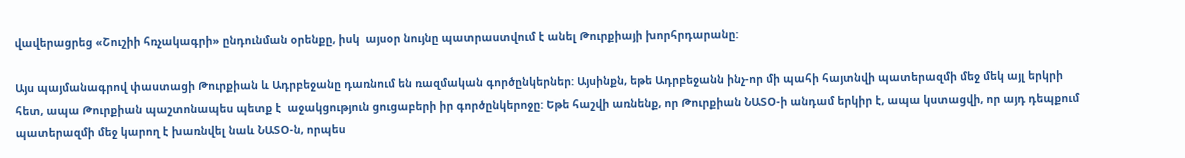վավերացրեց «Շուշիի հռչակագրի» ընդունման օրենքը, իսկ  այսօր նույնը պատրաստվում է անել Թուրքիայի խորհրդարանը:

Այս պայմանագրով փաստացի Թուրքիան և Ադրբեջանը դառնում են ռազմական գործընկերներ: Այսինքն, եթե Ադրբեջանն ինչ-որ մի պահի հայտնվի պատերազմի մեջ մեկ այլ երկրի հետ, ապա Թուրքիան պաշտոնապես պետք է  աջակցություն ցուցաբերի իր գործընկերոջը: Եթե հաշվի առնենք, որ Թուրքիան ՆԱՏՕ-ի անդամ երկիր է, ապա կստացվի, որ այդ դեպքում  պատերազմի մեջ կարող է խառնվել նաև ՆԱՏՕ-ն, որպես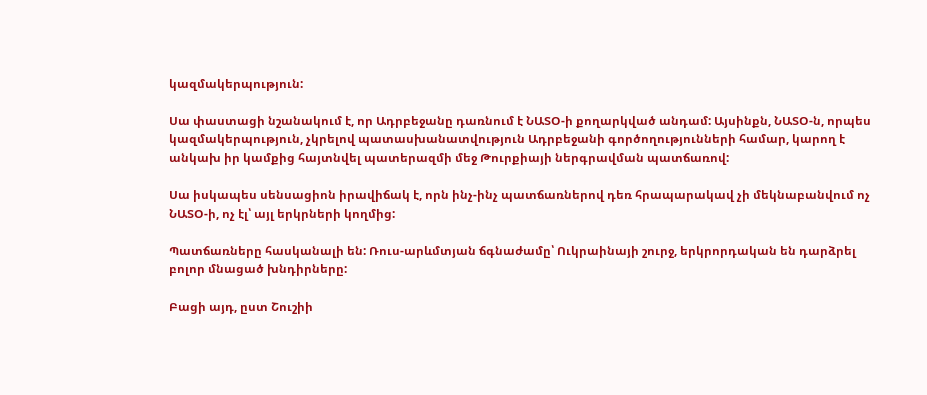կազմակերպություն:

Սա փաստացի նշանակում է, որ Ադրբեջանը դառնում է ՆԱՏՕ-ի քողարկված անդամ: Այսինքն, ՆԱՏՕ-ն, որպես կազմակերպություն, չկրելով պատասխանատվություն Ադրբեջանի գործողությունների համար, կարող է անկախ իր կամքից հայտնվել պատերազմի մեջ Թուրքիայի ներգրավման պատճառով:

Սա իսկապես սենսացիոն իրավիճակ է, որն ինչ-ինչ պատճառներով դեռ հրապարակավ չի մեկնաբանվում ոչ ՆԱՏՕ-ի, ոչ էլ՝ այլ երկրների կողմից:

Պատճառները հասկանալի են: Ռուս-արևմտյան ճգնաժամը՝ Ուկրաինայի շուրջ, երկրորդական են դարձրել բոլոր մնացած խնդիրները:

Բացի այդ, ըստ Շուշիի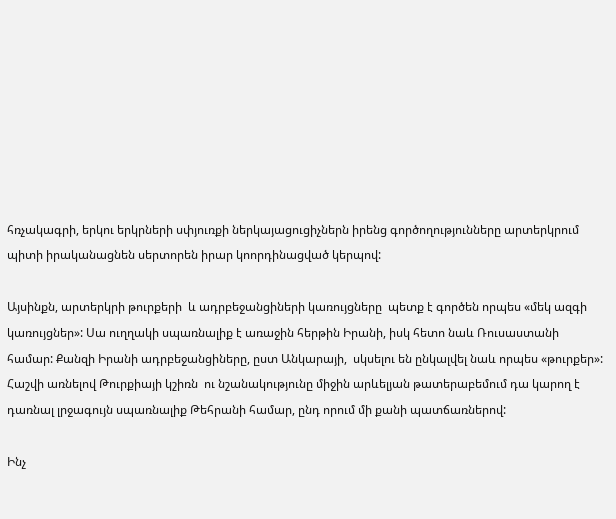հռչակագրի, երկու երկրների սփյուռքի ներկայացուցիչներն իրենց գործողությունները արտերկրում պիտի իրականացնեն սերտորեն իրար կոորդինացված կերպով:

Այսինքն, արտերկրի թուրքերի  և ադրբեջանցիների կառույցները  պետք է գործեն որպես «մեկ ազգի կառույցներ»: Սա ուղղակի սպառնալիք է առաջին հերթին Իրանի, իսկ հետո նաև Ռուսաստանի համար: Քանզի Իրանի ադրբեջանցիները, ըստ Անկարայի,  սկսելու են ընկալվել նաև որպես «թուրքեր»: Հաշվի առնելով Թուրքիայի կշիռն  ու նշանակությունը միջին արևելյան թատերաբեմում դա կարող է դառնալ լրջագույն սպառնալիք Թեհրանի համար, ընդ որում մի քանի պատճառներով:

Ինչ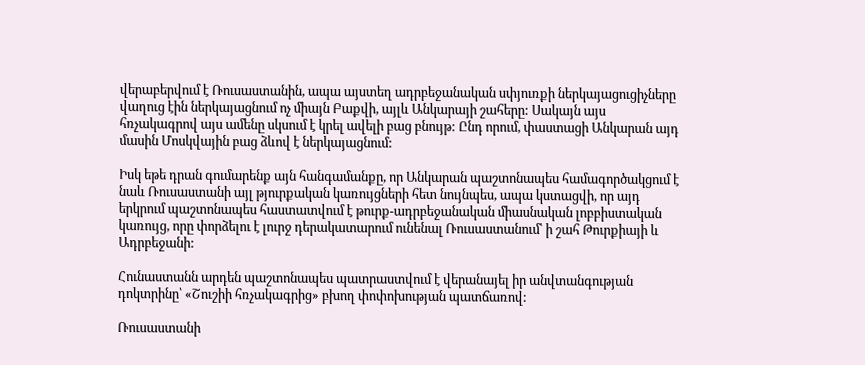վերաբերվում է Ռուսաստանին, ապա այստեղ ադրբեջանական սփյուռքի ներկայացուցիչները վաղուց էին ներկայացնում ոչ միայն Բաքվի, այլև Անկարայի շահերը: Սակայն այս հռչակագրով այս ամենը սկսում է կրել ավելի բաց բնույթ: Ընդ որում, փաստացի Անկարան այդ մասին Մոսկվային բաց ձևով է ներկայացնում:

Իսկ եթե դրան գումարենք այն հանգամանքը, որ Անկարան պաշտոնապես համագործակցում է նաև Ռուսաստանի այլ թյուրքական կառույցների հետ նույնպես, ապա կստացվի, որ այդ երկրում պաշտոնապես հաստատվում է թուրք-ադրբեջանական միասնական լոբբիստական կառույց, որը փորձելու է լուրջ դերակատարում ունենալ Ռուսաստանում՝ ի շահ Թուրքիայի և Ադրբեջանի:

Հունաստանն արդեն պաշտոնապես պատրաստվում է վերանայել իր անվտանգության դոկտրինը՝ «Շուշիի հռչակագրից» բխող փոփոխության պատճառով:

Ռուսաստանի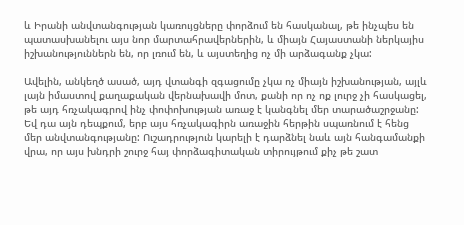և Իրանի անվտանգության կառույցները փորձում են հասկանալ, թե ինչպես են պատասխանելու այս նոր մարտահրավերներին, և միայն Հայաստանի ներկայիս իշխանություններն են, որ լռում են, և այստեղից ոչ մի արձագանք չկա:

Ավելին, անկեղծ ասած, այդ վտանգի զգացումը չկա ոչ միայն իշխանության, այլև լայն իմաստով քաղաքական վերնախավի մոտ, քանի որ ոչ ոք լուրջ չի հասկացել, թե այդ հռչակագրով ինչ փոփոխության առաջ է կանգնել մեր տարածաշրջանը: Եվ դա այն դեպքում, երբ այս հռչակագիրն առաջին հերթին սպառնում է հենց մեր անվտանգությանը: Ուշադրություն կարելի է դարձնել նաև այն հանգամանքի վրա, որ այս խնդրի շուրջ հայ փորձագիտական տիրույթում քիչ թե շատ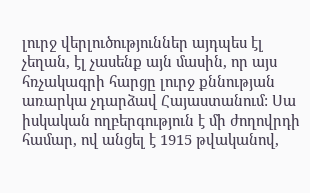լուրջ վերլուծություններ այդպես էլ չեղան, էլ չասենք այն մասին, որ այս հռչակագրի հարցը լուրջ քննության առարկա չդարձավ Հայաստանում: Սա իսկական ողբերգություն է մի ժողովրդի համար, ով անցել է 1915 թվականով,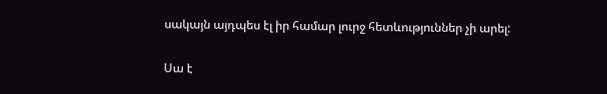սակայն այդպես էլ իր համար լուրջ հետևություններ չի արել:

Սա է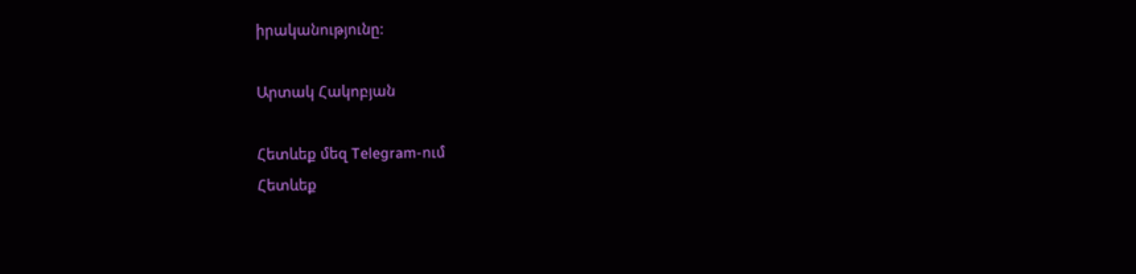իրականությունը:

Արտակ Հակոբյան

Հետևեք մեզ Telegram-ում
Հետևեք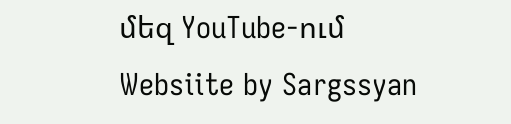մեզ YouTube-ում
Websiite by Sargssyan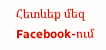Հետևեք մեզ Facebook-ում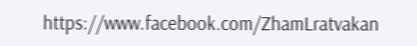https://www.facebook.com/ZhamLratvakan